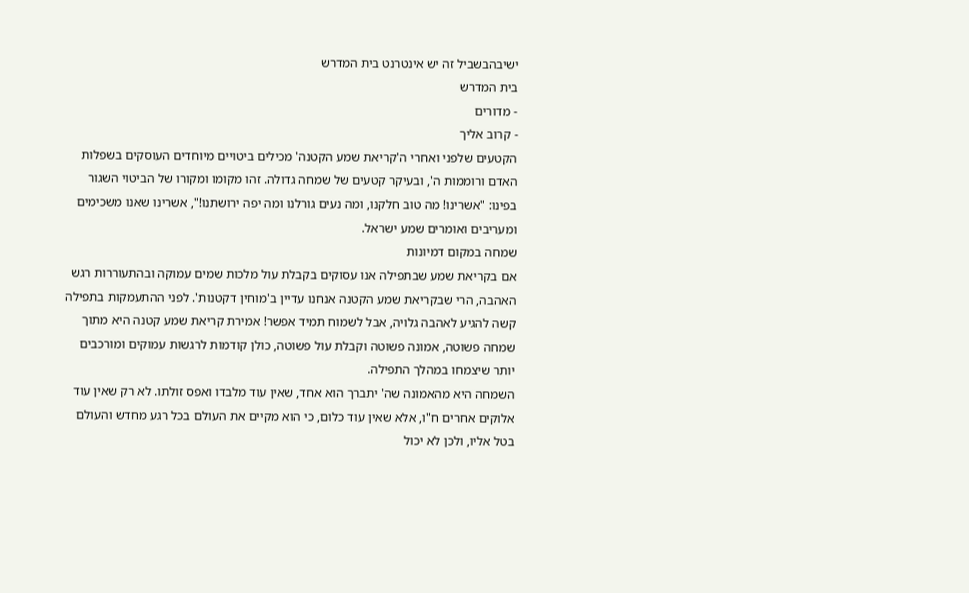ישיבהבשביל זה יש אינטרנט בית המדרש
בית המדרש
- מדורים
- קרוב אליך
הקטעים שלפני ואחרי ה'קריאת שמע הקטנה' מכילים ביטויים מיוחדים העוסקים בשפלות האדם ורוממות ה', ובעיקר קטעים של שמחה גדולה. זהו מקומו ומקורו של הביטוי השגור בפינו: "אשרינו! מה טוב חלקנו, ומה נעים גורלנו ומה יפה ירושתנו!", אשרינו שאנו משכימים ומעריבים ואומרים שמע ישראל.
שמחה במקום דמיונות
אם בקריאת שמע שבתפילה אנו עסוקים בקבלת עול מלכות שמים עמוקה ובהתעוררות רגש האהבה, הרי שבקריאת שמע הקטנה אנחנו עדיין ב'מוחין דקטנות'. לפני ההתעמקות בתפילה קשה להגיע לאהבה גלויה, אבל לשמוח תמיד אפשר! אמירת קריאת שמע קטנה היא מתוך שמחה פשוטה, אמונה פשוטה וקבלת עול פשוטה, כולן קודמות לרגשות עמוקים ומורכבים יותר שיצמחו במהלך התפילה.
השמחה היא מהאמונה שה' יתברך הוא אחד, שאין עוד מלבדו ואפס זולתו. לא רק שאין עוד אלוקים אחרים ח"ו, אלא שאין עוד כלום, כי הוא מקיים את העולם בכל רגע מחדש והעולם בטל אליו, ולכן לא יכול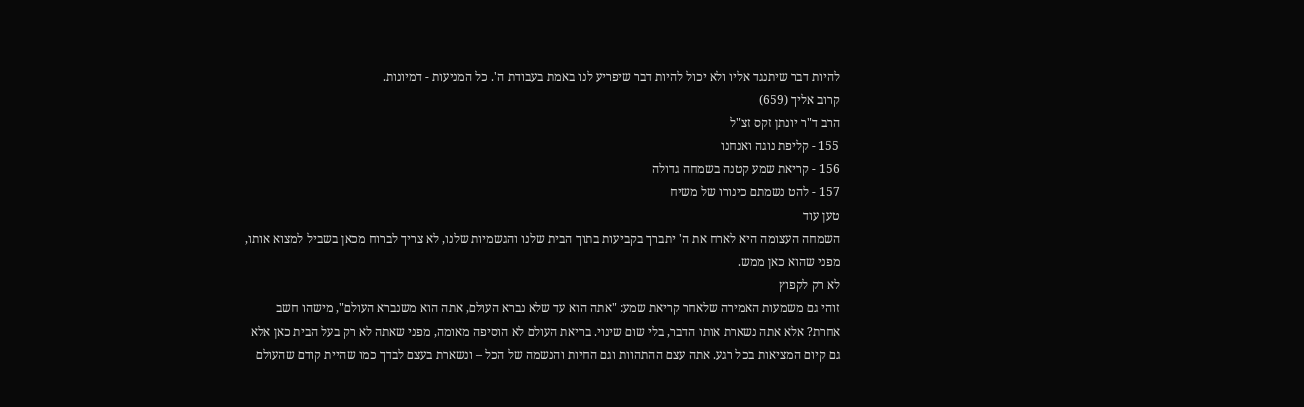להיות דבר שיתנגד אליו ולא יכול להיות דבר שיפריע לנו באמת בעבודת ה'. כל המניעות - דמיונות.
קרוב אליך (659)
הרב ד"ר יונתן זקס זצ"ל
155 - קליפת נוגה ואנחנו
156 - קריאת שמע קטנה בשמחה גדולה
157 - להט נשמתם כינורו של משיח
טען עוד
השמחה העצומה היא לארח את ה' יתברך בקביעות בתוך הבית שלנו והגשמיות שלנו, לא צריך לברוח מכאן בשביל למצוא אותו, מפני שהוא כאן ממש.
לא רק לקפוץ
זוהי גם משמעות האמירה שלאחר קריאת שמע: "אתה הוא עד שלא נברא העולם, אתה הוא משנברא העולם", מישהו חשב אחרת? אלא אתה נשארת אותו הדבר, בלי שום שינוי. בריאת העולם לא הוסיפה מאומה, מפני שאתה לא רק בעל הבית כאן אלא גם קיום המציאות בכל רגע. אתה עצם ההתהוות וגם החיות והנשמה של הכל – ונשארת בעצם לבדך כמו שהיית קודם שהעולם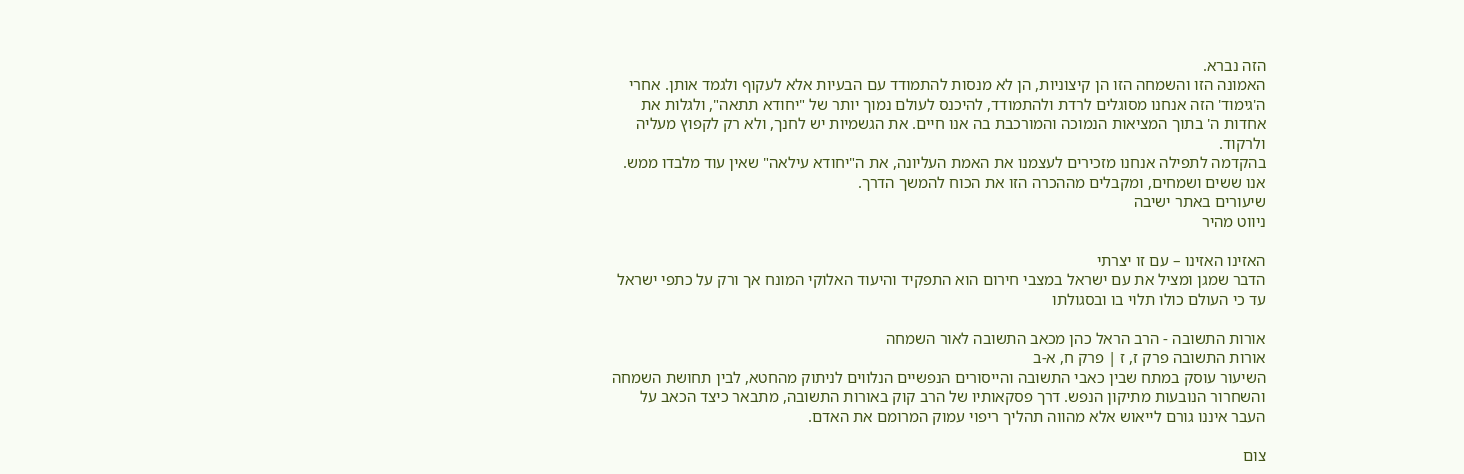הזה נברא.
האמונה הזו והשמחה הזו הן קיצוניות, הן לא מנסות להתמודד עם הבעיות אלא לעקוף ולגמד אותן. אחרי ה'גימוד' הזה אנחנו מסוגלים לרדת ולהתמודד, להיכנס לעולם נמוך יותר של "יחודא תתאה", ולגלות את אחדות ה' בתוך המציאות הנמוכה והמורכבת בה אנו חיים. את הגשמיות יש לחנך, ולא רק לקפוץ מעליה ולרקוד.
בהקדמה לתפילה אנחנו מזכירים לעצמנו את האמת העליונה, את ה"יחודא עילאה" שאין עוד מלבדו ממש. אנו ששים ושמחים, ומקבלים מההכרה הזו את הכוח להמשך הדרך.
שיעורים באתר ישיבה
ניווט מהיר

האזינו האזינו – עם זו יצרתי
הדבר שמגן ומציל את עם ישראל במצבי חירום הוא התפקיד והיעוד האלוקי המונח אך ורק על כתפי ישראל עד כי העולם כולו תלוי בו ובסגולתו

אורות התשובה - הרב הראל כהן מכאב התשובה לאור השמחה
אורות התשובה פרק ז, ז | פרק ח, א-ב
השיעור עוסק במתח שבין כאבי התשובה והייסורים הנפשיים הנלווים לניתוק מהחטא, לבין תחושת השמחה והשחרור הנובעות מתיקון הנפש. דרך פסקאותיו של הרב קוק באורות התשובה, מתבאר כיצד הכאב על העבר איננו גורם לייאוש אלא מהווה תהליך ריפוי עמוק המרומם את האדם.

צום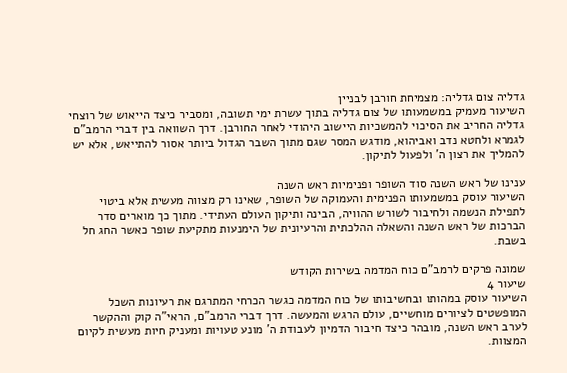גדליה צום גדליה: מצמיחת חורבן לבניין
השיעור מעמיק במשמעותו של צום גדליה בתוך עשרת ימי תשובה, ומסביר כיצד הייאוש של רוצחי גדליה החריב את הסיכוי להמשכיות היישוב היהודי לאחר החורבן. דרך השוואה בין דברי הרמב"ם לגמרא ולחטא נדב ואביהוא, מודגש המסר שגם מתוך השבר הגדול ביותר אסור להתייאש, אלא יש להמליך את רצון ה' ולפעול לתיקון.

ענינו של ראש השנה סוד השופר ופנימיות ראש השנה
השיעור עוסק במשמעותו הפנימית והעמוקה של השופר, שאינו רק מצווה מעשית אלא ביטוי לתפילת הנשמה ולחיבור לשורש ההוויה, הבינה ותיקון העולם העתידי. מתוך כך מוארים סדר הברכות של ראש השנה והשאלה ההלכתית והרעיונית של הימנעות מתקיעת שופר כאשר החג חל בשבת.

שמונה פרקים לרמב"ם כוח המדמה בשירות הקודש
שיעור 4
השיעור עוסק במהותו ובחשיבותו של כוח המדמה כגשר הכרחי המתרגם את רעיונות השכל המופשטים לציורים מוחשיים, עולם הרגש והמעשה. דרך דברי הרמב"ם, הראי"ה קוק וההקשר לערב ראש השנה, מובהר כיצד חיבור הדמיון לעבודת ה' מונע טעויות ומעניק חיות מעשית לקיום המצוות.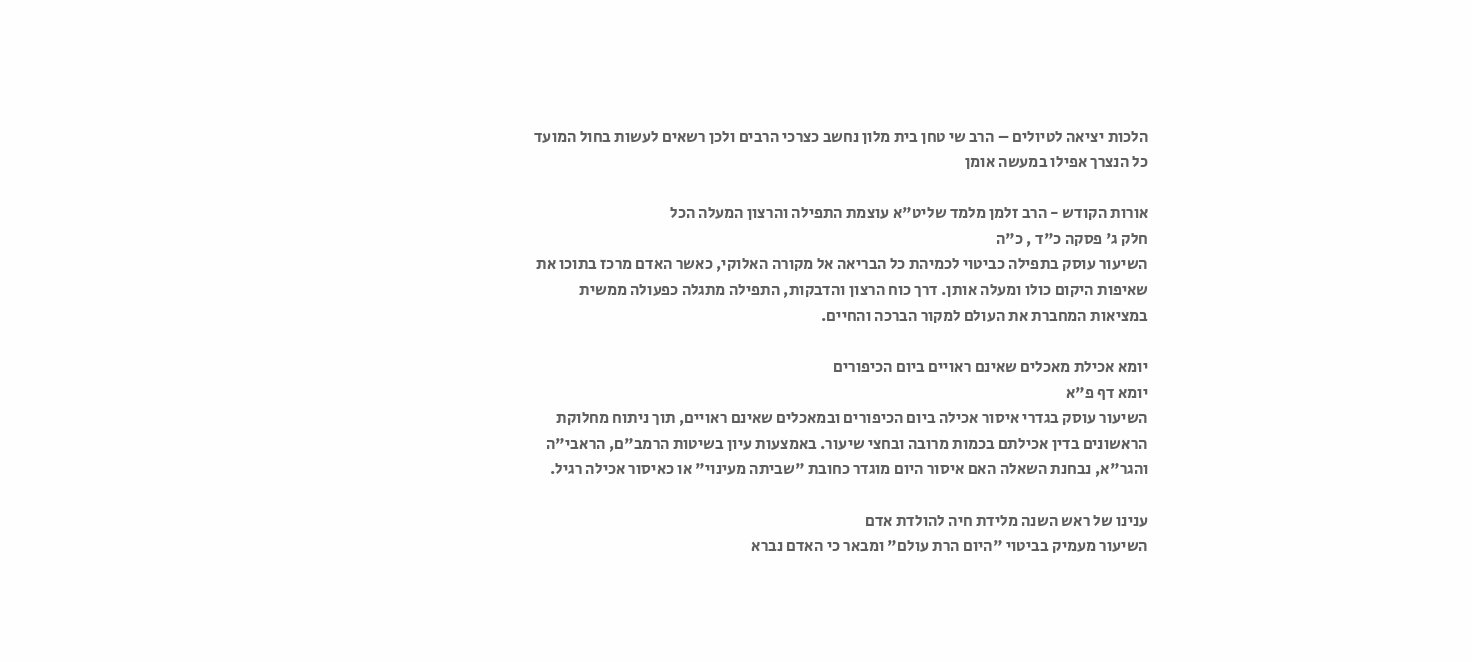הלכות יציאה לטיולים – הרב שי טחן בית מלון נחשב כצרכי הרבים ולכן רשאים לעשות בחול המועד כל הנצרך אפילו במעשה אומן

אורות הקודש - הרב זלמן מלמד שליט"א עוצמת התפילה והרצון המעלה הכל
חלק ג' פסקה כ"ד , כ"ה
השיעור עוסק בתפילה כביטוי לכמיהת כל הבריאה אל מקורה האלוקי, כאשר האדם מרכז בתוכו את שאיפות היקום כולו ומעלה אותן. דרך כוח הרצון והדבקות, התפילה מתגלה כפעולה ממשית במציאות המחברת את העולם למקור הברכה והחיים.

יומא אכילת מאכלים שאינם ראויים ביום הכיפורים
יומא דף פ"א
השיעור עוסק בגדרי איסור אכילה ביום הכיפורים ובמאכלים שאינם ראויים, תוך ניתוח מחלוקת הראשונים בדין אכילתם בכמות מרובה ובחצי שיעור. באמצעות עיון בשיטות הרמב"ם, הראבי"ה והגר"א, נבחנת השאלה האם איסור היום מוגדר כחובת "שביתה מעינוי" או כאיסור אכילה רגיל.

ענינו של ראש השנה מלידת חיה להולדת אדם
השיעור מעמיק בביטוי "היום הרת עולם" ומבאר כי האדם נברא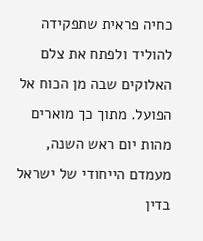כחיה פראית שתפקידה להוליד ולפתח את צלם האלוקים שבה מן הכוח אל הפועל. מתוך כך מוארים מהות יום ראש השנה, מעמדם הייחודי של ישראל בדין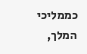כממליכי המלך,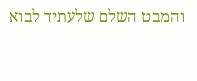והמבט השלם שלעתיד לבוא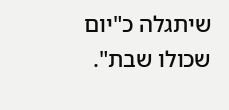שיתגלה כ"יום שכולו שבת".